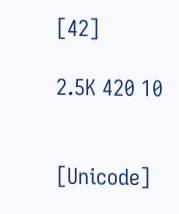[42]

2.5K 420 10


[Unicode]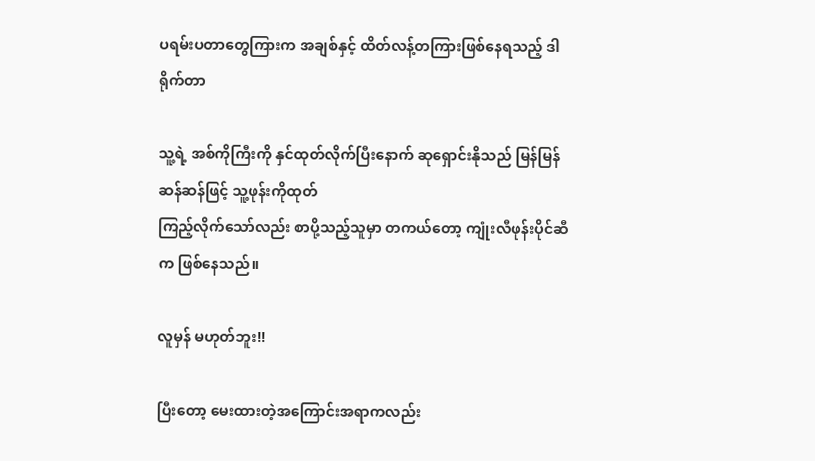ပရမ်းပတာတွေကြားက အချစ်နှင့် ထိတ်လန့်တကြားဖြစ်နေရသည့် ဒါရိုက်တာ

သူ့ရဲ့ အစ်ကိုကြီးကို နှင်ထုတ်လိုက်ပြီးနောက် ဆုရှောင်းနိုသည် မြန်မြန်ဆန်ဆန်ဖြင့် သူ့ဖုန်းကိုထုတ်
ကြည့်လိုက်သော်လည်း စာပို့သည့်သူမှာ တကယ်တော့ ကျုံးလီဖုန်းပိုင်ဆီက ဖြစ်နေသည်။

လူမှန် မဟုတ်ဘူး!!

ပြီးတော့ မေးထားတဲ့အကြောင်းအရာကလည်း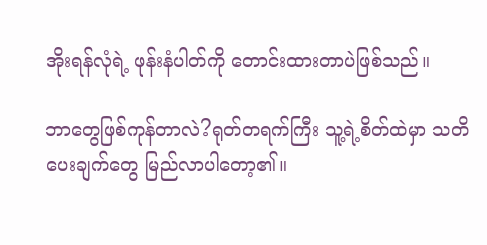အိုးရန်လုံရဲ့ ဖုန်းနံပါတ်ကို တောင်းထားတာပဲဖြစ်သည်။

ဘာတွေဖြစ်ကုန်တာလဲ?ရုတ်တရက်ကြီး သူ့ရဲ့စိတ်ထဲမှာ သတိပေးချက်တွေ မြည်လာပါတော့၏။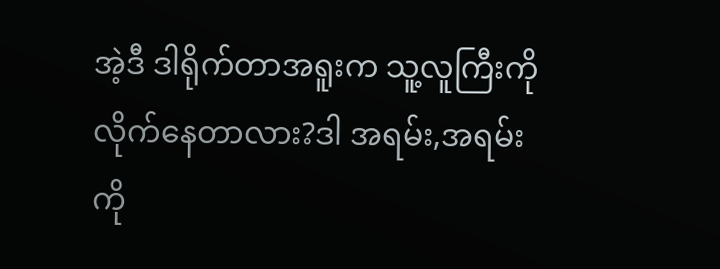အဲ့ဒီ ဒါရိုက်တာအရူးက သူ့လူကြီးကို လိုက်နေတာလား?ဒါ အရမ်း,အရမ်းကို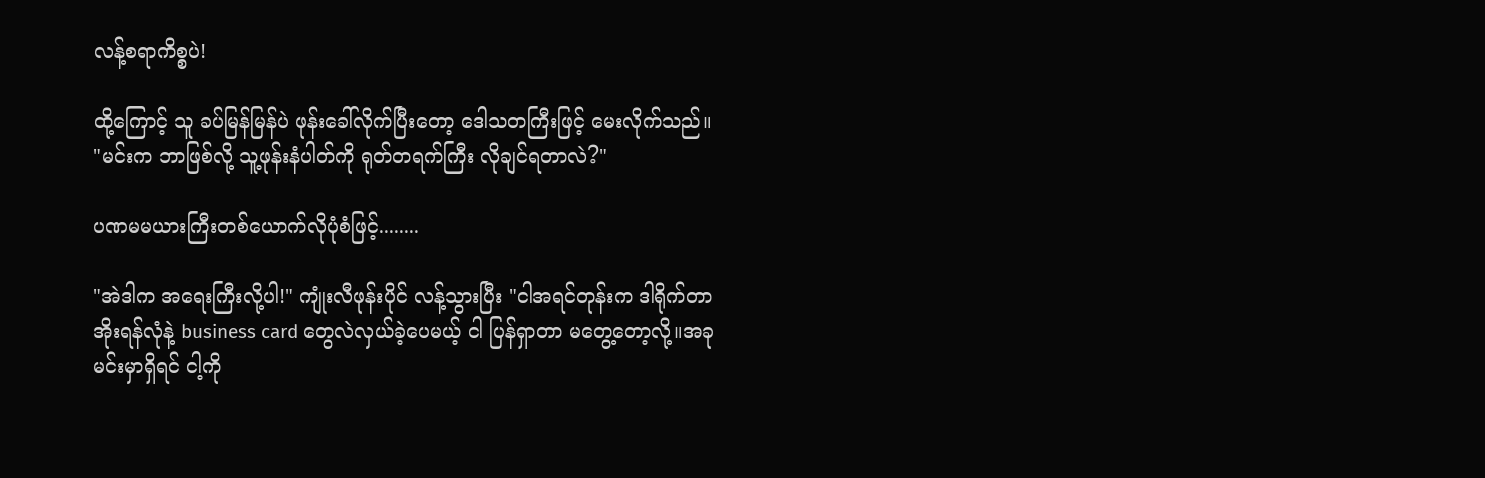လန့်စရာကိစ္စပဲ!

ထို့ကြောင့် သူ ခပ်မြန်မြန်ပဲ ဖုန်းခေါ်လိုက်ပြီးတော့ ဒေါသတကြီးဖြင့် မေးလိုက်သည်။
"မင်းက ဘာဖြစ်လို့ သူ့ဖုန်းနံပါတ်ကို ရုတ်တရက်ကြီး လိုချင်ရတာလဲ?"

ပဏမမယားကြီးတစ်ယောက်လိုပုံစံဖြင့်........

"အဲဒါက အရေးကြီးလို့ပါ!" ကျုံးလီဖုန်းပိုင် လန့်သွားပြီး "ငါအရင်တုန်းက ဒါရိုက်တာအိုးရန်လုံနဲ့ business card တွေလဲလှယ်ခဲ့ပေမယ့် ငါ ပြန်ရှာတာ မတွေ့တော့လို့။အခုမင်းမှာရှိရင် ငါ့ကို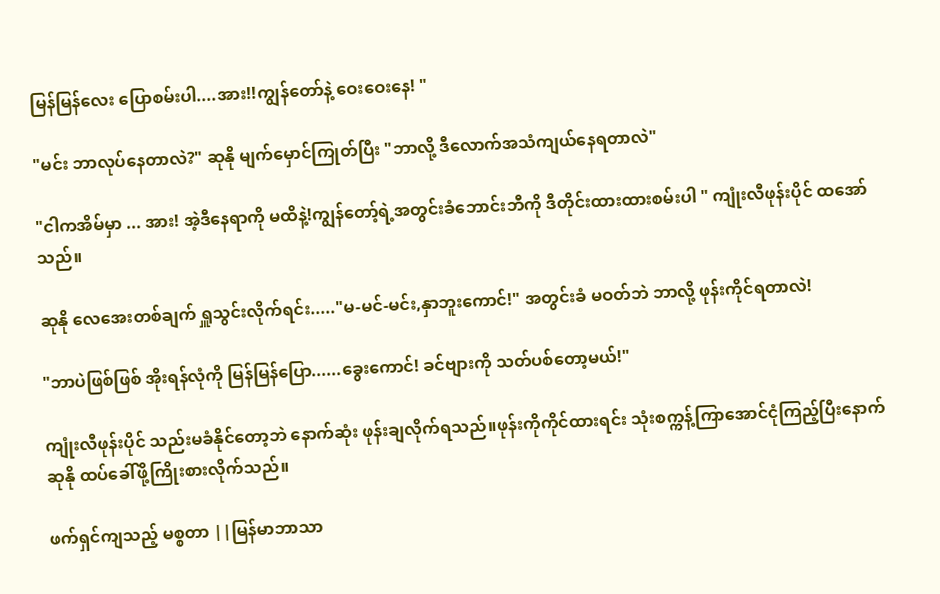မြန်မြန်လေး ပြောစမ်းပါ....အား!!ကျွန်တော်နဲ့ ဝေးဝေးနေ! "

"မင်း ဘာလုပ်နေတာလဲ?" ဆုနို မျက်မှောင်ကြုတ်ပြီး "ဘာလို့ ဒီလောက်အသံကျယ်နေရတာလဲ"

"ငါကအိမ်မှာ ... အား! အဲ့ဒီနေရာကို မထိနဲ့!ကျွန်တော့်ရဲ့အတွင်းခံဘောင်းဘီကို ဒီတိုင်းထားထားစမ်းပါ " ကျုံးလီဖုန်းပိုင် ထအော်သည်။

ဆုနို လေအေးတစ်ချက် ရှူသွင်းလိုက်ရင်း....."မ-မင်-မင်း,နှာဘူးကောင်!" အတွင်းခံ မဝတ်ဘဲ ဘာလို့ ဖုန်းကိုင်ရတာလဲ!

"ဘာပဲဖြစ်ဖြစ် အိုးရန်လုံကို မြန်မြန်ပြော......ခွေးကောင်! ခင်ဗျားကို သတ်ပစ်တော့မယ်!"

ကျုံးလီဖုန်းပိုင် သည်းမခံနိုင်တော့ဘဲ နောက်ဆုံး ဖုန်းချလိုက်ရသည်။ဖုန်းကိုကိုင်ထားရင်း သုံးစက္ကန့်ကြာအောင်ငုံကြည့်ပြီးနောက် ဆုနို ထပ်ခေါ်ဖို့ကြိုးစားလိုက်သည်။

ဖက်ရှင်ကျသည့် မစ္စတာ ||မြန်မာဘာသာ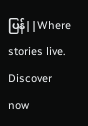ပြန်||Where stories live. Discover now